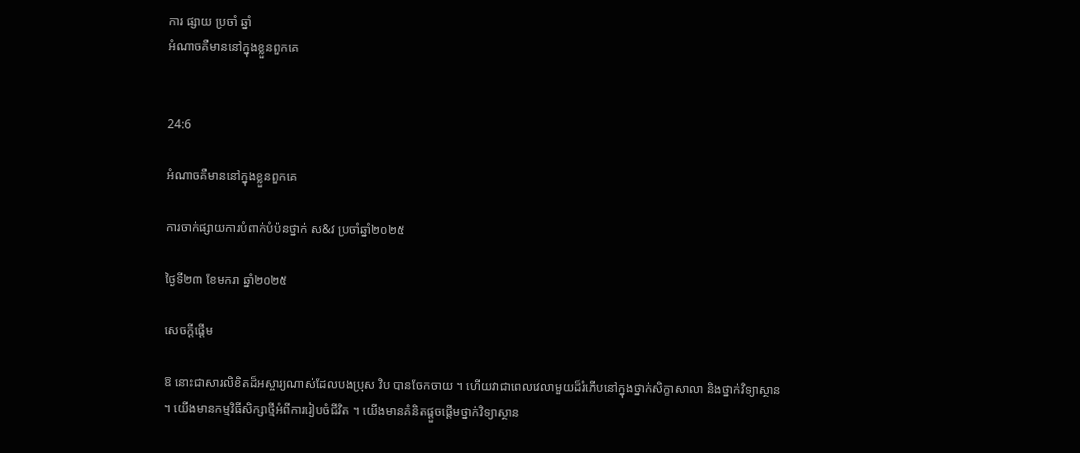ការ ផ្សាយ ប្រចាំ ឆ្នាំ
អំណាចគឺមាននៅក្នុងខ្លួនពួកគេ


24:6

អំណាចគឺមាននៅក្នុងខ្លួនពួកគេ

ការចាក់ផ្សាយការបំពាក់បំប៉នថ្នាក់ ស&វ ប្រចាំឆ្នាំ២០២៥

ថ្ងៃទី២៣ ខែមករា ឆ្នាំ២០២៥

សេចក្តីផ្ដើម

ឱ នោះជាសារលិខិតដ៏អស្ចារ្យណាស់ដែលបងប្រុស វិប បានចែកចាយ ។ ហើយវាជាពេលវេលាមួយដ៏រំភើបនៅក្នុងថ្នាក់សិក្ខាសាលា និងថ្នាក់វិទ្យាស្ថាន ។ យើងមានកម្មវិធីសិក្សាថ្មីអំពីការរៀបចំជីវិត ។ យើងមានគំនិតផ្តួចផ្តើមថ្នាក់វិទ្យាស្ថាន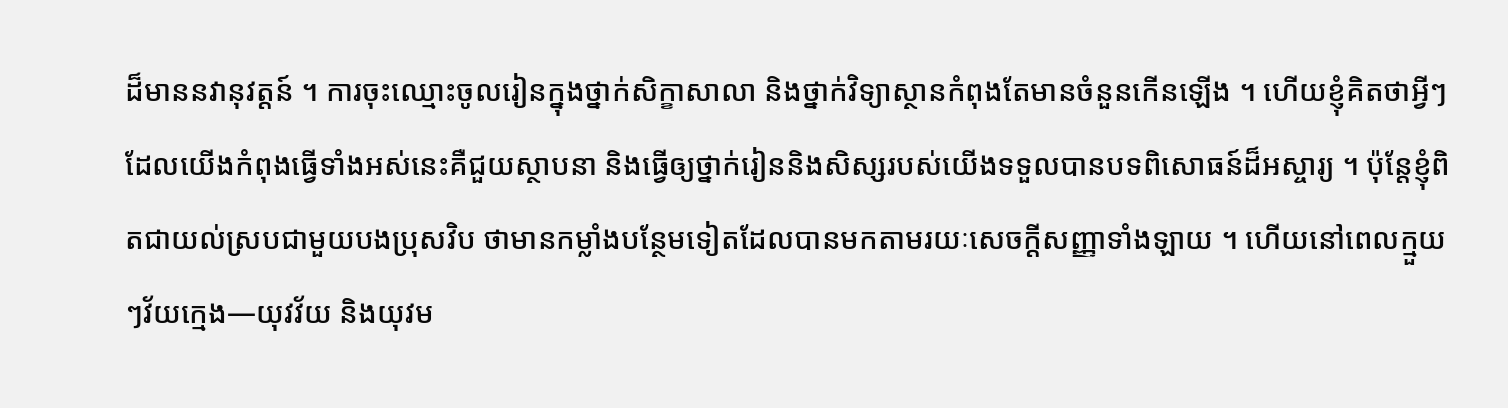ដ៏មាននវានុវត្តន៍ ។ ការចុះឈ្មោះចូលរៀនក្នុងថ្នាក់សិក្ខាសាលា និងថ្នាក់វិទ្យាស្ថានកំពុងតែមានចំនួនកើនឡើង ។ ហើយខ្ញុំគិតថាអ្វីៗដែលយើងកំពុងធ្វើទាំងអស់នេះគឺជួយស្ថាបនា និងធ្វើឲ្យថ្នាក់រៀននិងសិស្សរបស់យើងទទួលបានបទពិសោធន៍ដ៏អស្ចារ្យ ។ ប៉ុន្តែខ្ញុំពិតជាយល់ស្របជាមួយបងប្រុសវិប ថាមានកម្លាំងបន្ថែមទៀតដែលបានមកតាមរយៈសេចក្ដីសញ្ញាទាំងឡាយ ។ ហើយនៅពេលក្មួយៗវ័យក្មេង—យុវវ័យ និងយុវម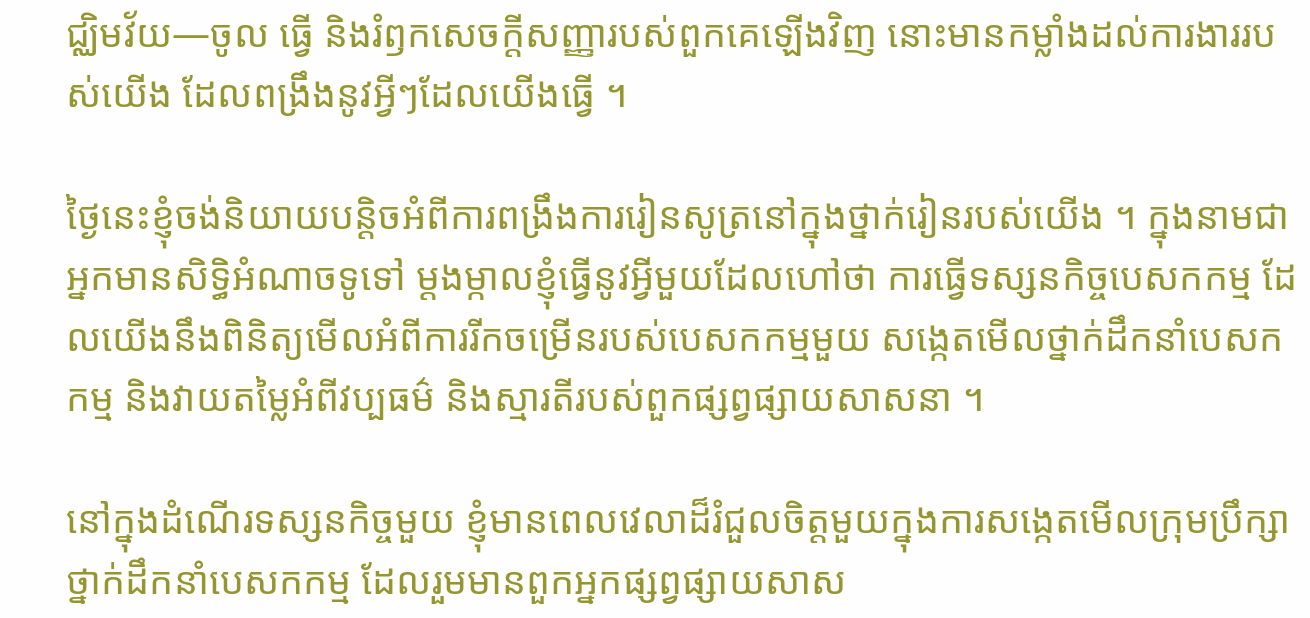ជ្ឈិមវ័យ—ចូល ធ្វើ និងរំឭកសេចក្តីសញ្ញារបស់ពួកគេឡើងវិញ នោះមានកម្លាំងដល់ការងាររបស់យើង ដែលពង្រឹងនូវអ្វីៗដែលយើងធ្វើ ។

ថ្ងៃនេះខ្ញុំចង់និយាយបន្តិចអំពីការពង្រឹងការរៀនសូត្រនៅក្នុងថ្នាក់រៀនរបស់យើង ។ ក្នុងនាមជាអ្នកមានសិទ្ធិអំណាចទូទៅ ម្តងម្កាលខ្ញុំធ្វើនូវអ្វីមួយដែលហៅថា ការធ្វើទស្សនកិច្ចបេសកកម្ម ដែលយើងនឹងពិនិត្យមើលអំពីការរីកចម្រើនរបស់បេសកកម្មមួយ សង្កេតមើលថ្នាក់ដឹកនាំបេសកកម្ម និងវាយតម្លៃអំពីវប្បធម៌ និងស្មារតីរបស់ពួកផ្សព្វផ្សាយសាសនា ។

នៅក្នុងដំណើរទស្សនកិច្ចមួយ ខ្ញុំមានពេលវេលាដ៏រំជួលចិត្តមួយក្នុងការសង្កេតមើលក្រុមប្រឹក្សាថ្នាក់ដឹកនាំបេសកកម្ម ដែលរួមមានពួកអ្នកផ្សព្វផ្សាយសាស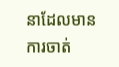នាដែលមានការចាត់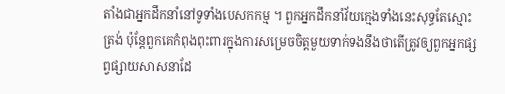តាំងជាអ្នកដឹកនាំនៅទូទាំងបេសកកម្ម ។ ពួកអ្នកដឹកនាំវ័យក្មេងទាំងនេះសុទ្ធតែស្មោះត្រង់ ប៉ុន្តែពួកគេកំពុងពុះពារក្នុងការសម្រេចចិត្តមួយទាក់ទងនឹងថាតើត្រូវឲ្យពួកអ្នកផ្សព្វផ្សាយសាសនាដែ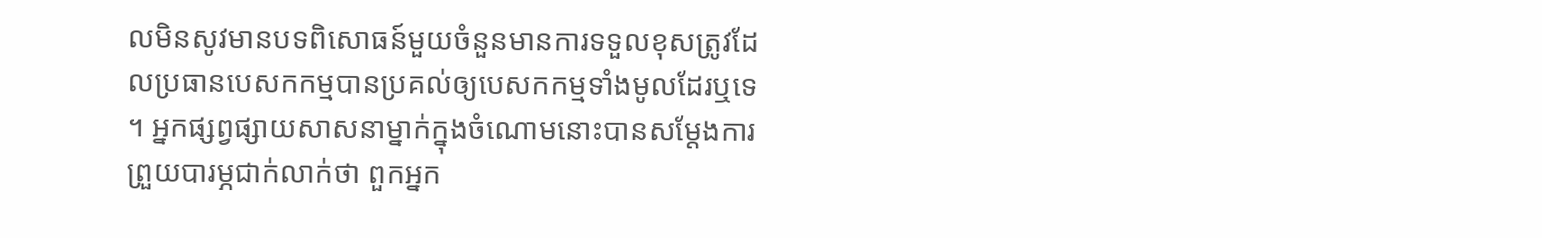លមិនសូវមានបទពិសោធន៍មួយចំនួនមានការទទួលខុសត្រូវដែលប្រធានបេសកកម្មបានប្រគល់ឲ្យបេសកកម្មទាំងមូលដែរឬទេ ។ អ្នកផ្សព្វផ្សាយសាសនាម្នាក់ក្នុងចំណោមនោះបានសម្តែងការព្រួយបារម្ភជាក់លាក់ថា ពួកអ្នក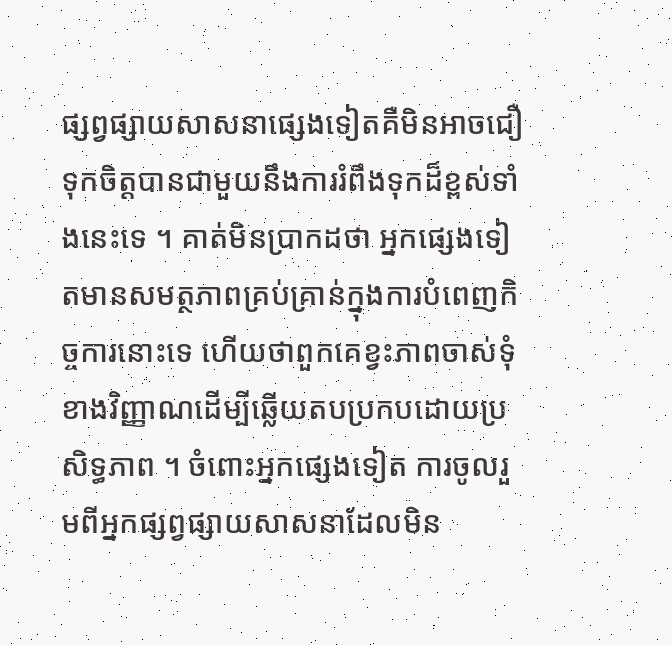ផ្សព្វផ្សាយសាសនាផ្សេងទៀតគឺមិនអាចជឿទុកចិត្តបានជាមួយនឹងការរំពឹងទុកដ៏ខ្ពស់ទាំងនេះទេ ។ គាត់មិនប្រាកដថា អ្នកផ្សេងទៀតមានសមត្ថភាពគ្រប់គ្រាន់ក្នុងការបំពេញកិច្ចការនោះទេ ហើយថាពួកគេខ្វះភាពចាស់ទុំខាងវិញ្ញាណដើម្បីឆ្លើយតបប្រកបដោយប្រសិទ្ធភាព ។ ចំពោះអ្នកផ្សេងទៀត ការចូលរួមពីអ្នកផ្សព្វផ្សាយសាសនាដែលមិន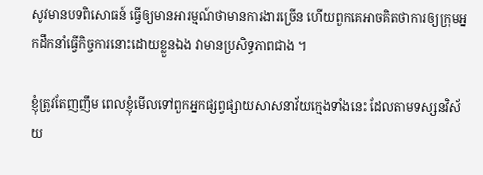សូវមានបទពិសោធន៍ ធ្វើឲ្យមានអារម្មណ៍ថាមានការងារច្រើន ហើយពួកគេអាចគិតថាការឲ្យក្រុមអ្នកដឹកនាំធ្វើកិច្ចការនោះដោយខ្លួនឯង វាមានប្រសិទ្ធភាពជាង ។

ខ្ញុំត្រូវតែញញឹម ពេលខ្ញុំមើលទៅពួកអ្នកផ្សព្វផ្សាយសាសនាវ័យក្មេងទាំងនេះ ដែលតាមទស្សនវិស័យ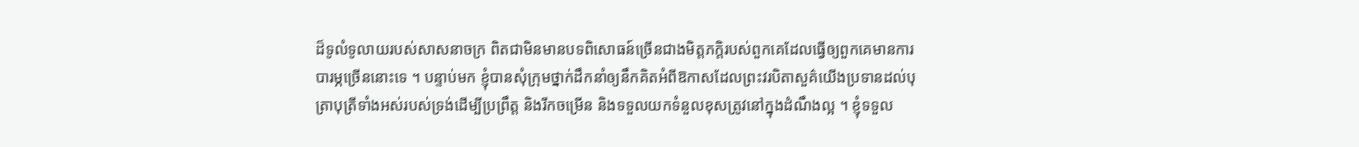ដ៏ទូលំទូលាយរបស់សាសនាចក្រ ពិតជាមិនមានបទពិសោធន៍ច្រើនជាងមិត្តភក្ដិរបស់ពួកគេដែលធ្វើឲ្យពួកគេមានការបារម្ភច្រើននោះទេ ។ បន្ទាប់មក ខ្ញុំបានសុំក្រុមថ្នាក់ដឹកនាំឲ្យនឹកគិតអំពីឱកាសដែលព្រះវរបិតាសួគ៌យើងប្រទានដល់បុត្រាបុត្រីទាំងអស់របស់ទ្រង់ដើម្បីប្រព្រឹត្ត និងរីកចម្រើន និងទទួលយកទំនួលខុសត្រូវនៅក្នុងដំណឹងល្អ ។ ខ្ញុំទទួល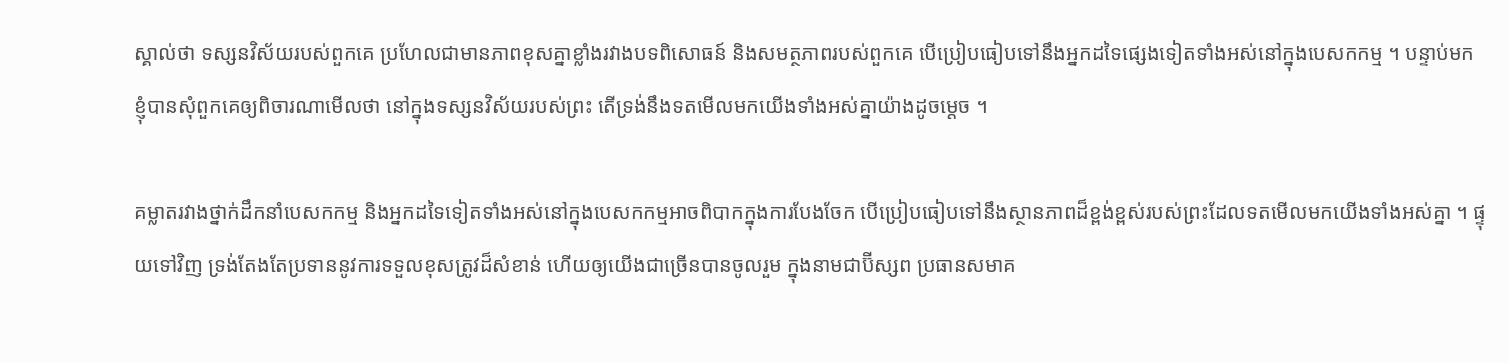ស្គាល់ថា ទស្សនវិស័យរបស់ពួកគេ ប្រហែលជាមានភាពខុសគ្នាខ្លាំងរវាងបទពិសោធន៍ និងសមត្ថភាពរបស់ពួកគេ បើប្រៀបធៀបទៅនឹងអ្នកដទៃផ្សេងទៀតទាំងអស់នៅក្នុងបេសកកម្ម ។ បន្ទាប់មក ខ្ញុំបានសុំពួកគេឲ្យពិចារណាមើលថា នៅក្នុងទស្សនវិស័យរបស់ព្រះ តើទ្រង់នឹងទតមើលមកយើងទាំងអស់គ្នាយ៉ាងដូចម្តេច ។

គម្លាតរវាងថ្នាក់ដឹកនាំបេសកកម្ម និងអ្នកដទៃទៀតទាំងអស់នៅក្នុងបេសកកម្មអាចពិបាកក្នុងការបែងចែក បើប្រៀបធៀបទៅនឹងស្ថានភាពដ៏ខ្ពង់ខ្ពស់របស់ព្រះដែលទតមើលមកយើងទាំងអស់គ្នា ។ ផ្ទុយទៅវិញ ទ្រង់តែងតែប្រទាននូវការទទួលខុសត្រូវដ៏សំខាន់ ហើយឲ្យយើងជាច្រើនបានចូលរួម ក្នុងនាមជាប៊ីស្សព ប្រធានសមាគ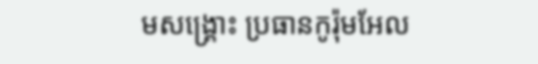មសង្គ្រោះ ប្រធានកូរ៉ុមអែល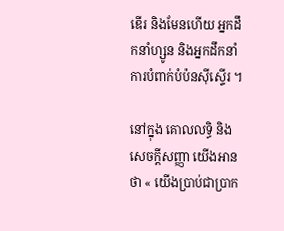ឌើរ និងមែនហើយ អ្នកដឹកនាំហ្សូន និងអ្នកដឹកនាំការបំពាក់បំប៉នស៊ីស្ទើរ ។

នៅក្នុង គោលលទ្ធិ និងសេចក្ដីសញ្ញា យើងអានថា « យើងប្រាប់ជាប្រាក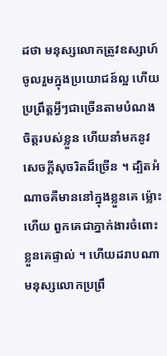ដថា មនុស្សលោកត្រូវឧស្សាហ៍ចូលរួមក្នុងប្រយោជន៍ល្អ ហើយប្រព្រឹត្តអ្វីៗជាច្រើនតាមបំណងចិត្តរបស់ខ្លួន ហើយនាំមកនូវសេចក្ដីសុចរិតដ៏ច្រើន ។ ដ្បិតអំណាចគឺមាននៅក្នុងខ្លួនគេ ម្ល៉ោះហើយ ពួកគេជាភ្នាក់ងារចំពោះខ្លួនគេផ្ទាល់ ។ ហើយដរាបណាមនុស្សលោកប្រព្រឹ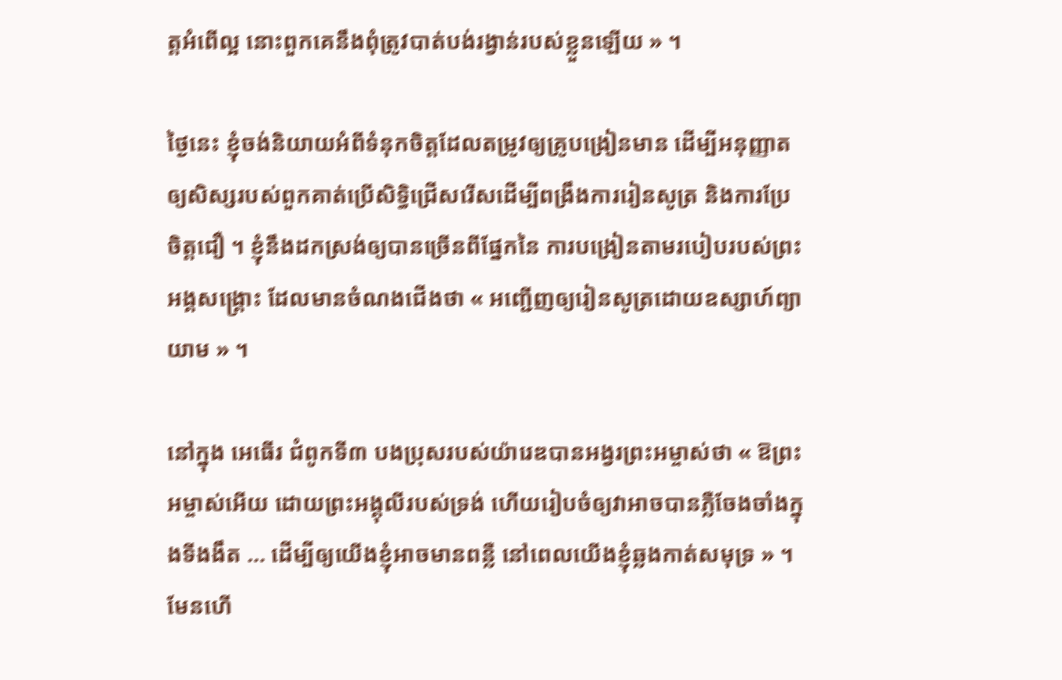ត្តអំពើល្អ នោះពួកគេនឹងពុំត្រូវបាត់បង់រង្វាន់របស់ខ្លួនឡើយ » ។

ថ្ងៃនេះ ខ្ញុំចង់និយាយអំពីទំនុកចិត្តដែលតម្រូវឲ្យគ្រូបង្រៀនមាន ដើម្បីអនុញ្ញាតឲ្យសិស្សរបស់ពួកគាត់ប្រើសិទ្ធិជ្រើសរើសដើម្បីពង្រឹងការរៀនសូត្រ និងការប្រែចិត្តជឿ ។ ខ្ញុំនឹងដកស្រង់ឲ្យបានច្រើនពីផ្នែកនៃ ការបង្រៀនតាមរបៀបរបស់ព្រះអង្គសង្គ្រោះ ដែលមានចំណងជើងថា « អញ្ជើញឲ្យរៀនសូត្រដោយឧស្សាហ៍ព្យាយាម » ។

នៅក្នុង អេធើរ ជំពូកទី៣ បងប្រុសរបស់យ៉ារេឌបានអង្វរព្រះអម្ចាស់ថា « ឱព្រះអម្ចាស់អើយ ដោយព្រះអង្គុលីរបស់ទ្រង់ ហើយរៀបចំឲ្យវាអាចបានភ្លឺចែងចាំងក្នុងទីងងឹត … ដើម្បីឲ្យយើងខ្ញុំអាចមានពន្លឺ នៅពេលយើងខ្ញុំឆ្លងកាត់សមុទ្រ » ។ មែនហើ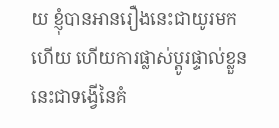យ ខ្ញុំបានអានរឿងនេះជាយូរមកហើយ ហើយការផ្លាស់ប្តូរផ្ទាល់ខ្លួននេះជាទង្វើនៃគំ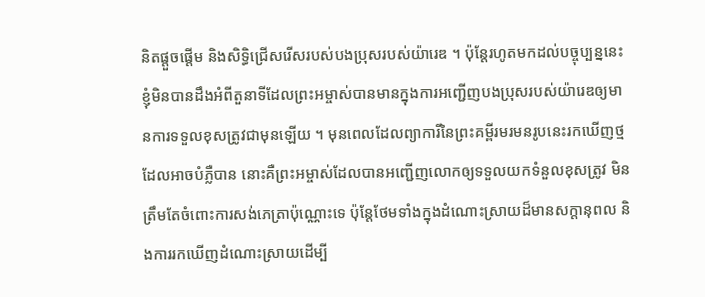និតផ្តួចផ្តើម និងសិទ្ធិជ្រើសរើសរបស់បងប្រុសរបស់យ៉ារេឌ ។ ប៉ុន្តែរហូតមកដល់បច្ចុប្បន្ននេះ ខ្ញុំមិនបានដឹងអំពីតួនាទីដែលព្រះអម្ចាស់បានមានក្នុងការអញ្ជើញបងប្រុសរបស់យ៉ារេឌឲ្យមានការទទួលខុសត្រូវជាមុនឡើយ ។ មុនពេលដែលព្យាការីនៃព្រះគម្ពីរមរមនរូបនេះរកឃើញថ្មដែលអាចបំភ្លឺបាន នោះគឺព្រះអម្ចាស់ដែលបានអញ្ជើញលោកឲ្យទទួលយកទំនួលខុសត្រូវ មិនត្រឹមតែចំពោះការសង់ភេត្រាប៉ុណ្ណោះទេ ប៉ុន្តែថែមទាំងក្នុងដំណោះស្រាយដ៏មានសក្តានុពល និងការរកឃើញដំណោះស្រាយដើម្បី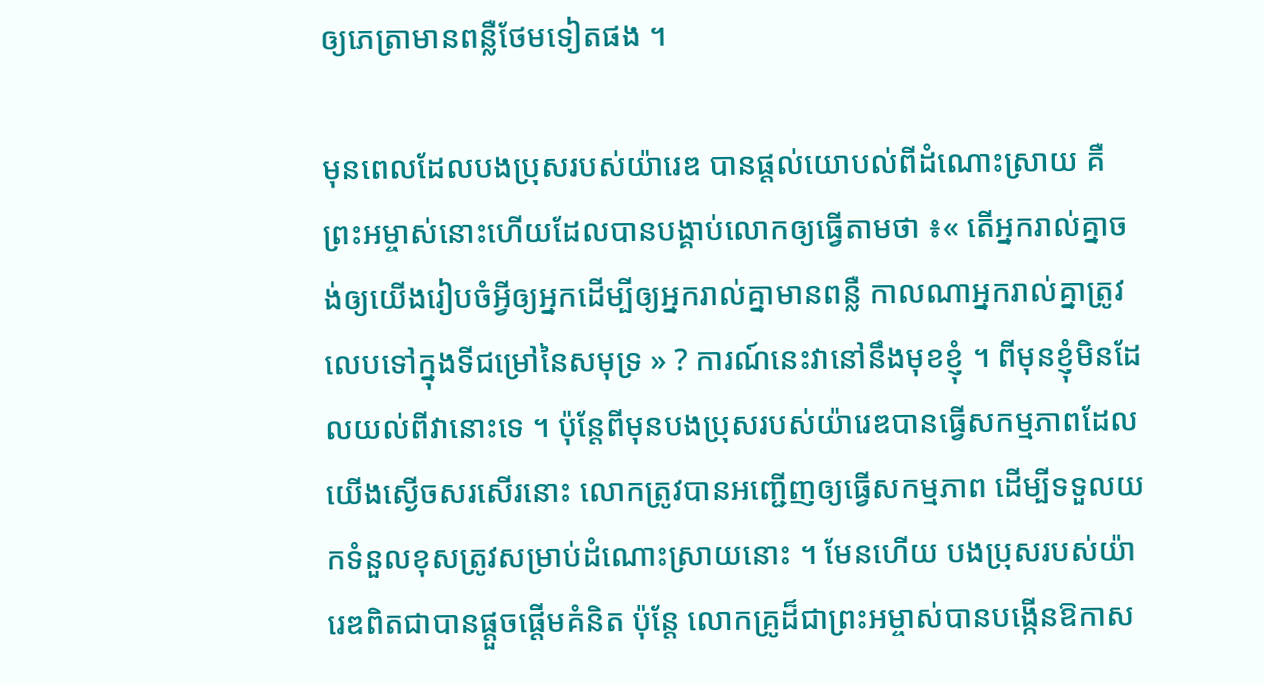ឲ្យភេត្រាមានពន្លឺថែមទៀតផង ។

មុនពេលដែលបងប្រុសរបស់យ៉ារេឌ បានផ្ដល់យោបល់ពីដំណោះស្រាយ គឺព្រះអម្ចាស់នោះហើយដែលបានបង្គាប់លោកឲ្យធ្វើតាមថា ៖« តើអ្នករាល់គ្នាចង់ឲ្យយើងរៀបចំអ្វីឲ្យអ្នកដើម្បីឲ្យអ្នករាល់គ្នាមានពន្លឺ កាលណាអ្នករាល់គ្នាត្រូវលេបទៅក្នុងទីជម្រៅនៃសមុទ្រ » ? ការណ៍នេះវានៅនឹងមុខខ្ញុំ ។ ពីមុនខ្ញុំមិនដែលយល់ពីវានោះទេ ។ ប៉ុន្តែពីមុនបងប្រុសរបស់យ៉ារេឌបានធ្វើសកម្មភាពដែលយើងស្ងើចសរសើរនោះ លោកត្រូវបានអញ្ជើញឲ្យធ្វើសកម្មភាព ដើម្បីទទួលយកទំនួលខុសត្រូវសម្រាប់ដំណោះស្រាយនោះ ។ មែនហើយ បងប្រុសរបស់យ៉ារេឌពិតជាបានផ្តួចផ្តើមគំនិត ប៉ុន្តែ លោកគ្រូដ៏ជាព្រះអម្ចាស់បានបង្កើនឱកាស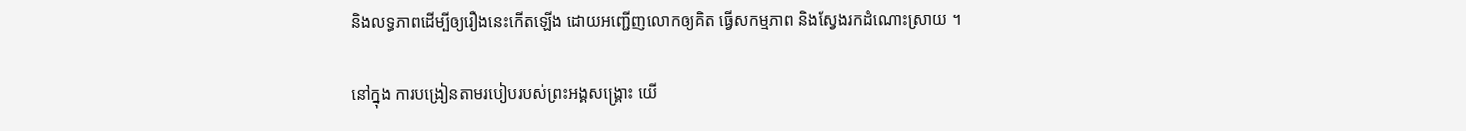និងលទ្ធភាពដើម្បីឲ្យរឿងនេះកើតឡើង ដោយអញ្ជើញលោកឲ្យគិត ធ្វើសកម្មភាព និងស្វែងរកដំណោះស្រាយ ។

នៅក្នុង ការបង្រៀនតាមរបៀបរបស់ព្រះអង្គសង្គ្រោះ យើ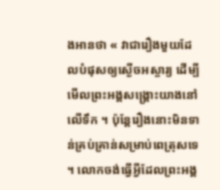ងអានថា « វាជារឿងមួយដែលបំផុសឲ្យស្ងើចអស្ចារ្យ ដើម្បីមើលព្រះអង្គសង្គ្រោះយាងនៅលើទឹក ។ ប៉ុន្តែរឿងនោះមិនទាន់គ្រប់គ្រាន់សម្រាប់ពេត្រុសទេ ។ លោកចង់ធ្វើអ្វីដែលព្រះអង្គ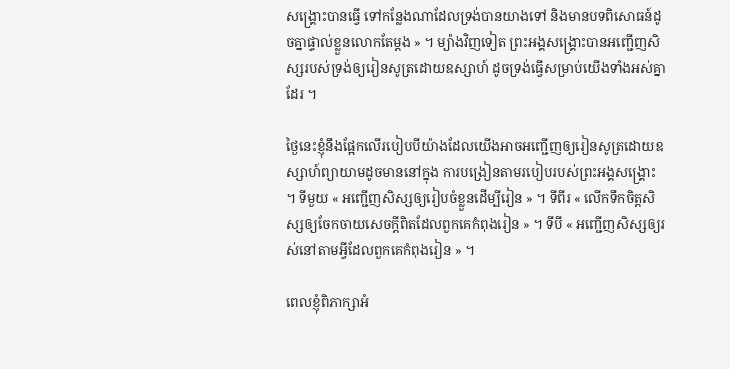សង្គ្រោះបានធ្វើ ទៅកន្លែងណាដែលទ្រង់បានយាងទៅ និងមានបទពិសោធន៍ដូចគ្នាផ្ទាល់ខ្លួនលោកតែម្តង » ។ ម្យ៉ាងវិញទៀត ព្រះអង្គសង្គ្រោះបានអញ្ជើញសិស្សរបស់ទ្រង់ឲ្យរៀនសូត្រដោយឧស្សាហ៍ ដូចទ្រង់ធ្វើសម្រាប់យើងទាំងអស់គ្នាដែរ ។

ថ្ងៃនេះខ្ញុំនឹងផ្អែកលើរបៀបបីយ៉ាងដែលយើងអាចអញ្ជើញឲ្យរៀនសូត្រដោយឧស្សាហ៍ព្យាយាមដូចមាននៅក្នុង ការបង្រៀនតាមរបៀបរបស់ព្រះអង្គសង្គ្រោះ ។ ទីមួយ « អញ្ជើញសិស្សឲ្យរៀបចំខ្លួនដើម្បីរៀន » ។ ទីពីរ « លើកទឹកចិត្តសិស្សឲ្យចែកចាយសេចក្តីពិតដែលពួកគេកំពុងរៀន » ។ ទីបី « អញ្ជើញសិស្សឲ្យរស់នៅតាមអ្វីដែលពួកគេកំពុងរៀន » ។

ពេលខ្ញុំពិភាក្សាអំ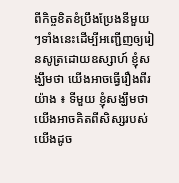ពីកិច្ចខិតខំប្រឹងប្រែងនីមួយៗទាំងនេះដើម្បីអញ្ជើញឲ្យរៀនសូត្រដោយឧស្សាហ៍ ខ្ញុំសង្ឃឹមថា យើងអាចធ្វើរឿងពីរយ៉ាង ៖ ទីមួយ ខ្ញុំសង្ឃឹមថា យើងអាចគិតពីសិស្សរបស់យើងដូច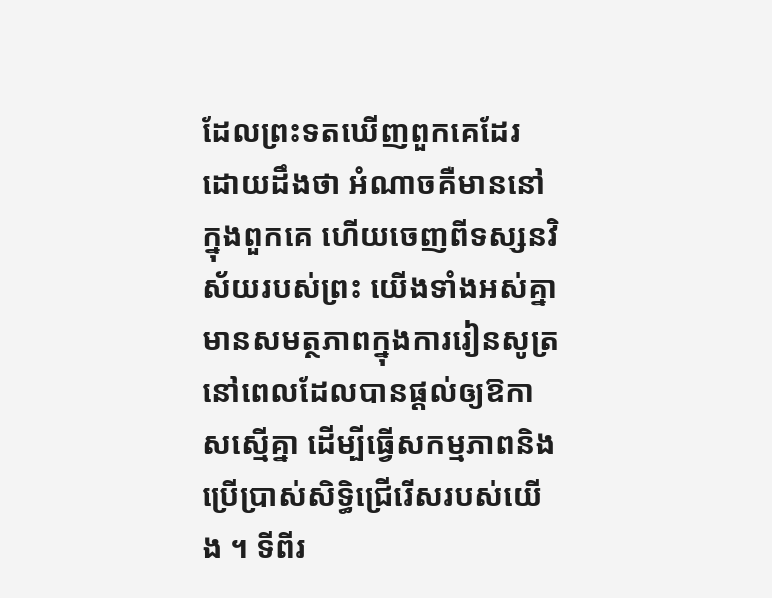ដែលព្រះទតឃើញពួកគេដែរ ដោយដឹងថា អំណាចគឺមាននៅក្នុងពួកគេ ហើយចេញពីទស្សនវិស័យរបស់ព្រះ យើងទាំងអស់គ្នាមានសមត្ថភាពក្នុងការរៀនសូត្រ នៅពេលដែលបានផ្តល់ឲ្យឱកាសស្មើគ្នា ដើម្បីធ្វើសកម្មភាពនិងប្រើប្រាស់សិទ្ធិជ្រើរើសរបស់យើង ។ ទីពីរ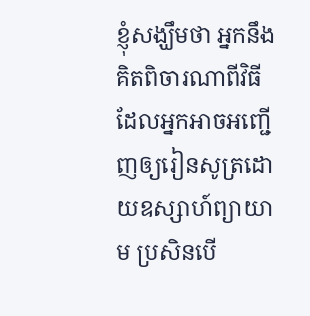ខ្ញុំសង្ឃឹមថា អ្នកនឹងគិតពិចារណាពីវិធីដែលអ្នកអាចអញ្ជើញឲ្យរៀនសូត្រដោយឧស្សាហ៍ព្យាយាម ប្រសិនបើ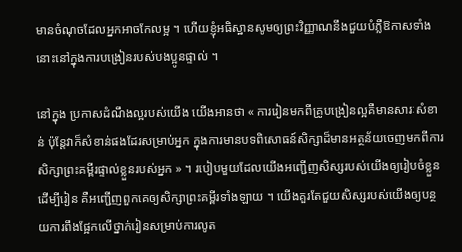មានចំណុចដែលអ្នកអាចកែលម្អ ។ ហើយខ្ញុំអធិស្ឋានសូមឲ្យព្រះវិញ្ញាណនឹងជួយបំភ្លឺឱកាសទាំងនោះនៅក្នុងការបង្រៀនរបស់បងប្អូនផ្ទាល់ ។

នៅក្នុង ប្រកាសដំណឹងល្អរបស់យើង យើងអានថា « ការរៀនមកពីគ្រូបង្រៀនល្អគឺមានសារៈសំខាន់ ប៉ុន្តែវាក៏សំខាន់ផងដែរសម្រាប់អ្នក ក្នុងការមានបទពិសោធន៍សិក្សាដ៏មានអត្ថន័យចេញមកពីការសិក្សាព្រះគម្ពីរផ្ទាល់ខ្លួនរបស់អ្នក » ។ របៀបមួយដែលយើងអញ្ជើញសិស្សរបស់យើងឲ្យរៀបចំខ្លួនដើម្បីរៀន គឺអញ្ជើញពួកគេឲ្យសិក្សាព្រះគម្ពីរទាំងឡាយ ។ យើងគួរតែជួយសិស្សរបស់យើងឲ្យបន្ថយការពឹងផ្អែកលើថ្នាក់រៀនសម្រាប់ការលូត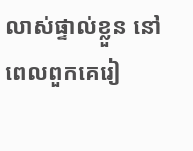លាស់ផ្ទាល់ខ្លួន នៅពេលពួកគេរៀ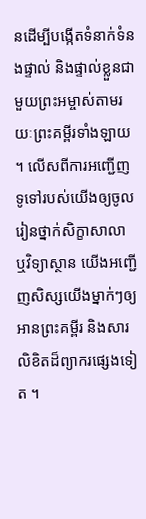នដើម្បីបង្កើតទំនាក់ទំនងផ្ទាល់ និងផ្ទាល់ខ្លួនជាមួយព្រះអម្ចាស់តាមរយៈព្រះគម្ពីរទាំងឡាយ ។ លើសពីការអញ្ជើញទូទៅរបស់យើងឲ្យចូលរៀនថ្នាក់សិក្ខាសាលា ឬវិទ្យាស្ថាន យើងអញ្ជើញសិស្សយើងម្នាក់ៗឲ្យអានព្រះគម្ពីរ និងសារលិខិតដ៏ព្យាករផ្សេងទៀត ។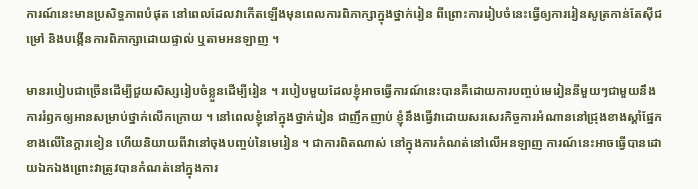ការណ៍នេះមានប្រសិទ្ធភាពបំផុត នៅពេលដែលវាកើតឡើងមុនពេលការពិភាក្សាក្នុងថ្នាក់រៀន ពីព្រោះការរៀបចំនេះធ្វើឲ្យការរៀនសូត្រកាន់តែស៊ីជម្រៅ និងបង្កើនការពិភាក្សាដោយផ្ទាល់ ឬតាមអនឡាញ ។

មានរបៀបជាច្រើនដើម្បីជួយសិស្សរៀបចំខ្លួនដើម្បីរៀន ។ របៀបមួយដែលខ្ញុំអាចធ្វើការណ៍នេះបានគឺដោយការបញ្ចប់មេរៀននីមួយៗជាមួយនឹងការរំឭកឲ្យអានសម្រាប់ថ្នាក់លើកក្រោយ ។ នៅពេលខ្ញុំនៅក្នុងថ្នាក់រៀន ជាញឹកញាប់ ខ្ញុំនឹងធ្វើវាដោយសរសេរកិច្ចការអំណាននៅជ្រុងខាងស្ដាំផ្នែកខាងលើនៃក្ដារខៀន ហើយនិយាយពីវានៅចុងបញ្ចប់នៃមេរៀន ។ ជាការពិតណាស់ នៅក្នុងការកំណត់នៅលើអនឡាញ ការណ៍នេះអាចធ្វើបានដោយឯកឯងព្រោះវាត្រូវបានកំណត់នៅក្នុងការ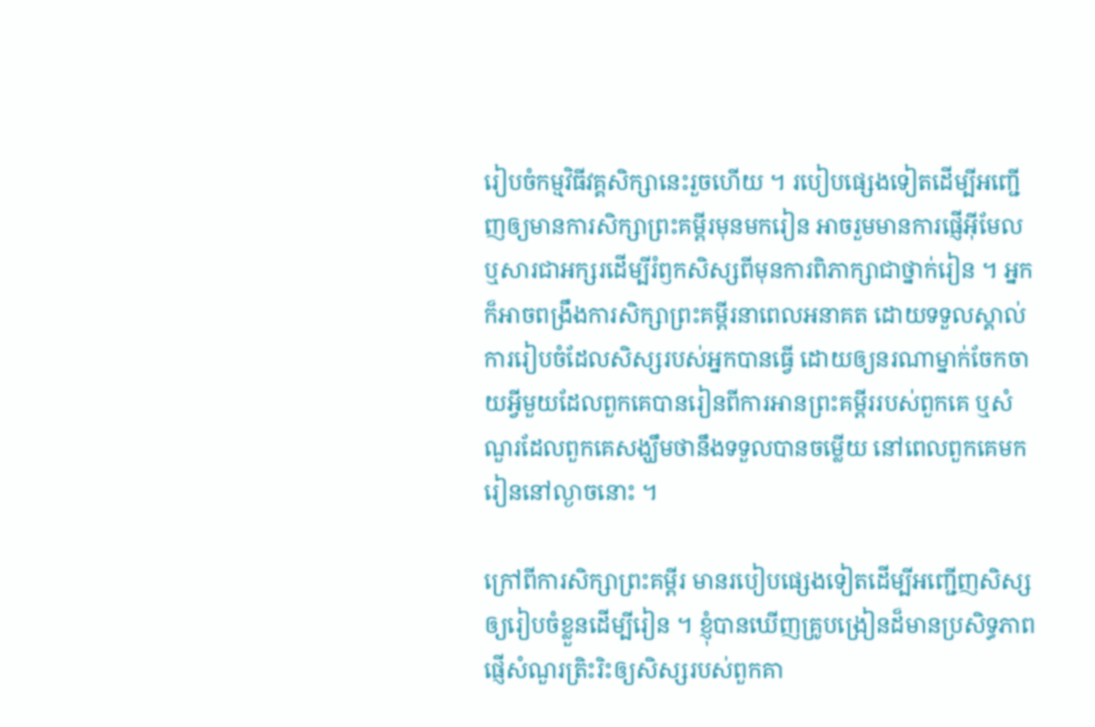រៀបចំកម្មវិធីវគ្គសិក្សានេះរួចហើយ ។ របៀបផ្សេងទៀតដើម្បីអញ្ជើញឲ្យមានការសិក្សាព្រះគម្ពីរមុនមករៀន អាចរួមមានការផ្ញើអ៊ីមែល ឬសារជាអក្សរដើម្បីរំឭកសិស្សពីមុនការពិភាក្សាជាថ្នាក់រៀន ។ អ្នកក៏អាចពង្រឹងការសិក្សាព្រះគម្ពីរនាពេលអនាគត ដោយទទួលស្គាល់ការរៀបចំដែលសិស្សរបស់អ្នកបានធ្វើ ដោយឲ្យនរណាម្នាក់ចែកចាយអ្វីមួយដែលពួកគេបានរៀនពីការអានព្រះគម្ពីររបស់ពួកគេ ឬសំណួរដែលពួកគេសង្ឃឹមថានឹងទទួលបានចម្លើយ នៅពេលពួកគេមករៀននៅល្ងាចនោះ ។

ក្រៅពីការសិក្សាព្រះគម្ពីរ មានរបៀបផ្សេងទៀតដើម្បីអញ្ជើញសិស្សឲ្យរៀបចំខ្លួនដើម្បីរៀន ។ ខ្ញុំបានឃើញគ្រូបង្រៀនដ៏មានប្រសិទ្ធភាពផ្ញើសំណួរត្រិះរិះឲ្យសិស្សរបស់ពួកគា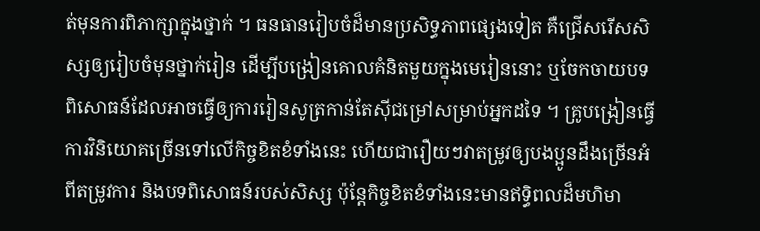ត់មុនការពិភាក្សាក្នុងថ្នាក់ ។ ធនធានរៀបចំដ៏មានប្រសិទ្ធភាពផ្សេងទៀត គឺជ្រើសរើសសិស្សឲ្យរៀបចំមុនថ្នាក់រៀន ដើម្បីបង្រៀនគោលគំនិតមួយក្នុងមេរៀននោះ ឬចែកចាយបទពិសោធន៍ដែលអាចធ្វើឲ្យការរៀនសូត្រកាន់តែស៊ីជម្រៅសម្រាប់អ្នកដទៃ ។ គ្រូបង្រៀនធ្វើការវិនិយោគច្រើនទៅលើកិច្ចខិតខំទាំងនេះ ហើយជារឿយៗវាតម្រូវឲ្យបងប្អូនដឹងច្រើនអំពីតម្រូវការ និងបទពិសោធន៍របស់សិស្ស ប៉ុន្តែកិច្ចខិតខំទាំងនេះមានឥទ្ធិពលដ៏មហិមា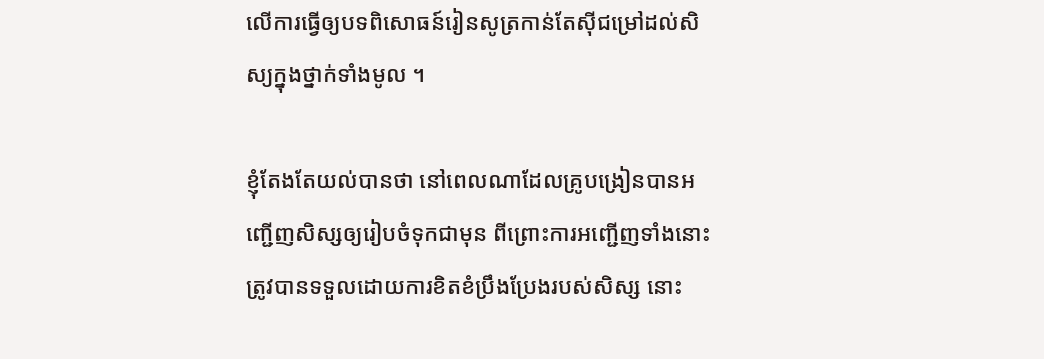លើការធ្វើឲ្យបទពិសោធន៍រៀនសូត្រកាន់តែស៊ីជម្រៅដល់សិស្យក្នុងថ្នាក់ទាំងមូល ។

ខ្ញុំតែងតែយល់បានថា នៅពេលណាដែលគ្រូបង្រៀនបានអញ្ជើញសិស្សឲ្យរៀបចំទុកជាមុន ពីព្រោះការអញ្ជើញទាំងនោះត្រូវបានទទួលដោយការខិតខំប្រឹងប្រែងរបស់សិស្ស នោះ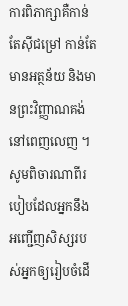ការពិភាក្សាគឺកាន់តែស៊ីជម្រៅ កាន់តែមានអត្ថន័យ និងមានព្រះវិញ្ញាណគង់នៅពេញលេញ ។ សូមពិចារណាពីរបៀបដែលអ្នកនឹងអញ្ជើញសិស្សរបស់អ្នកឲ្យរៀបចំដើ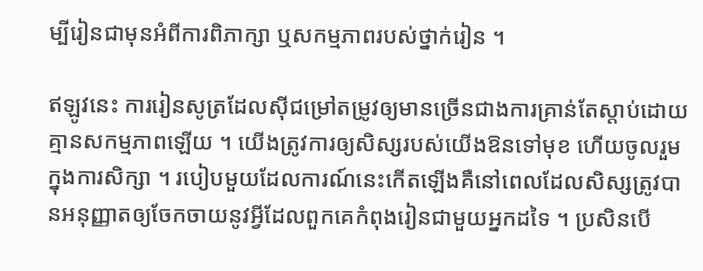ម្បីរៀនជាមុនអំពីការពិភាក្សា ឬសកម្មភាពរបស់ថ្នាក់រៀន ។

ឥឡូវនេះ ការរៀនសូត្រដែលស៊ីជម្រៅតម្រូវឲ្យមានច្រើនជាងការគ្រាន់តែស្តាប់ដោយគ្មានសកម្មភាពឡើយ ។ យើងត្រូវការឲ្យសិស្សរបស់យើងឱនទៅមុខ ហើយចូលរួមក្នុងការសិក្សា ។ របៀបមួយដែលការណ៍នេះកើតឡើងគឺនៅពេលដែលសិស្សត្រូវបានអនុញ្ញាតឲ្យចែកចាយនូវអ្វីដែលពួកគេកំពុងរៀនជាមួយអ្នកដទៃ ។ ប្រសិនបើ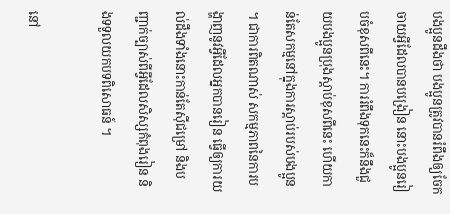បងប្អូនដឹងថា បងប្អូនត្រូវបានរំពឹងឲ្យចែកចាយអ្វីដែលបានបង្រៀន នោះបងប្អូនរៀបចំខុសពីនេះ។ ការរំពឹងទុកនេះក៏នឹងជួយបងប្អូនប្រុងស្តាប់ខុសពីនេះ ហើយកាន់តែសកម្មនៅក្នុងការស្ដាប់របស់បងប្អូន ។ ជាការពិតណាស់ សកម្មភាពនៃការបង្ហាញនូវអ្វីដែលអ្នកបានរៀន ធ្វើឲ្យការយល់ដឹងទាំងនោះកាន់តែស៊ីជម្រៅ និងបញ្ជាក់ច្បាស់ពីអ្វីដែលសិស្សកំពុងរៀន និងទទួលយកបទពិសោធន៍ ។

នៅ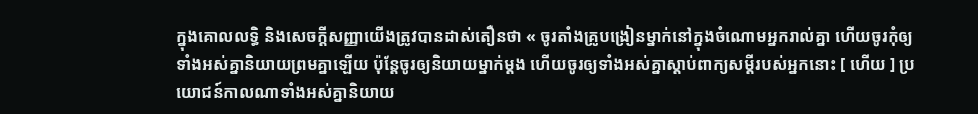ក្នុងគោលលទ្ធិ និងសេចក្ដីសញ្ញាយើងត្រូវបានដាស់តឿនថា « ចូរតាំងគ្រូបង្រៀនម្នាក់នៅក្នុងចំណោមអ្នករាល់គ្នា ហើយចូរកុំឲ្យទាំងអស់គ្នានិយាយព្រមគ្នាឡើយ ប៉ុន្តែចូរឲ្យនិយាយម្នាក់ម្ដង ហើយចូរឲ្យទាំងអស់គ្នាស្ដាប់ពាក្យសម្ដីរបស់អ្នកនោះ [ ហើយ ] ប្រយោជន៍កាលណាទាំងអស់គ្នានិយាយ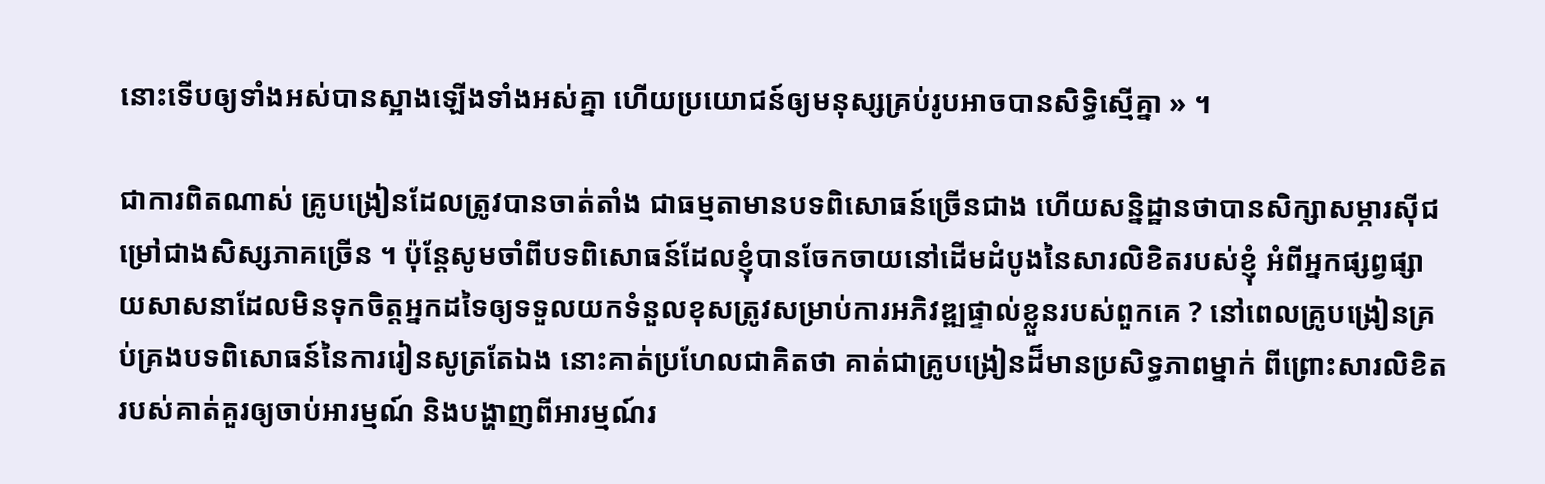នោះទើបឲ្យទាំងអស់បានស្អាងឡើងទាំងអស់គ្នា ហើយប្រយោជន៍ឲ្យមនុស្សគ្រប់រូបអាចបានសិទ្ធិស្មើគ្នា » ។

ជាការពិតណាស់ គ្រូបង្រៀនដែលត្រូវបានចាត់តាំង ជាធម្មតាមានបទពិសោធន៍ច្រើនជាង ហើយសន្និដ្ឋានថាបានសិក្សាសម្ភារស៊ីជម្រៅជាងសិស្សភាគច្រើន ។ ប៉ុន្តែសូមចាំពីបទពិសោធន៍ដែលខ្ញុំបានចែកចាយនៅដើមដំបូងនៃសារលិខិតរបស់ខ្ញុំ អំពីអ្នកផ្សព្វផ្សាយសាសនាដែលមិនទុកចិត្តអ្នកដទៃឲ្យទទួលយកទំនួលខុសត្រូវសម្រាប់ការអភិវឌ្ឍផ្ទាល់ខ្លួនរបស់ពួកគេ ? នៅពេលគ្រូបង្រៀនគ្រប់គ្រងបទពិសោធន៍នៃការរៀនសូត្រតែឯង នោះគាត់ប្រហែលជាគិតថា គាត់ជាគ្រូបង្រៀនដ៏មានប្រសិទ្ធភាពម្នាក់ ពីព្រោះសារលិខិតរបស់គាត់គួរឲ្យចាប់អារម្មណ៍ និងបង្ហាញពីអារម្មណ៍រ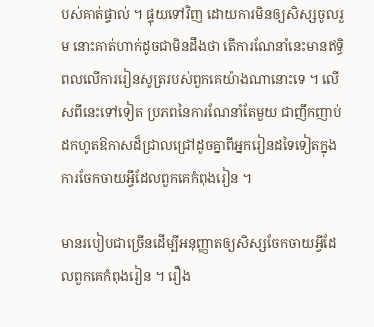បស់គាត់ផ្ទាល់ ។ ផ្ទុយទៅវិញ ដោយការមិនឲ្យសិស្សចូលរួម នោះគាត់ហាក់ដូចជាមិនដឹងថា តើការណែនាំនេះមានឥទ្ធិពលលើការរៀនសូត្ររបស់ពួកគេយ៉ាងណានោះទេ ។ លើសពីនេះទៅទៀត ប្រភពនៃការណែនាំតែមួយ ជាញឹកញាប់ ដកហូតឱកាសដ៏ជ្រាលជ្រៅដូចគ្នាពីអ្នករៀនដទៃទៀតក្នុងការចែកចាយអ្វីដែលពួកគេកំពុងរៀន ។

មានរបៀបជាច្រើនដើម្បីអនុញ្ញាតឲ្យសិស្សចែកចាយអ្វីដែលពួកគេកំពុងរៀន ។ រឿង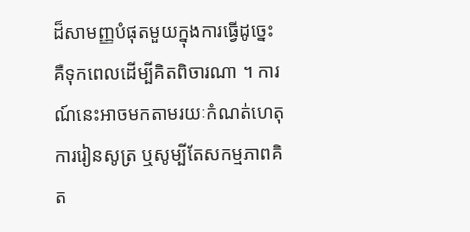ដ៏សាមញ្ញបំផុតមួយក្នុងការធ្វើដូច្នេះ គឺទុកពេលដើម្បីគិតពិចារណា ។ ការណ៍នេះអាចមកតាមរយៈកំណត់ហេតុការរៀនសូត្រ ឬសូម្បីតែសកម្មភាពគិត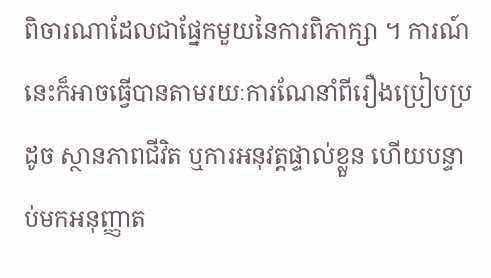ពិចារណាដែលជាផ្នែកមួយនៃការពិភាក្សា ។ ការណ៍នេះក៏អាចធ្វើបានតាមរយៈការណែនាំពីរឿងប្រៀបប្រដូច ស្ថានភាពជីវិត ឬការអនុវត្តផ្ទាល់ខ្លួន ហើយបន្ទាប់មកអនុញ្ញាត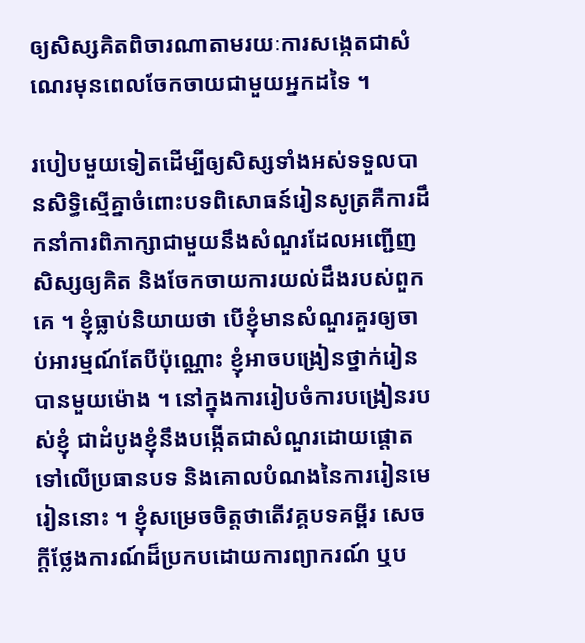ឲ្យសិស្សគិតពិចារណាតាមរយៈការសង្កេតជាសំណេរមុនពេលចែកចាយជាមួយអ្នកដទៃ ។

របៀបមួយទៀតដើម្បីឲ្យសិស្សទាំងអស់ទទួលបានសិទ្ធិស្មើគ្នាចំពោះបទពិសោធន៍រៀនសូត្រគឺការដឹកនាំការពិភាក្សាជាមួយនឹងសំណួរដែលអញ្ជើញសិស្សឲ្យគិត និងចែកចាយការយល់ដឹងរបស់ពួកគេ ។ ខ្ញុំធ្លាប់និយាយថា បើខ្ញុំមានសំណួរគួរឲ្យចាប់អារម្មណ៍តែបីប៉ុណ្ណោះ ខ្ញុំអាចបង្រៀនថ្នាក់រៀនបានមួយម៉ោង ។ នៅក្នុងការរៀបចំការបង្រៀនរបស់ខ្ញុំ ជាដំបូងខ្ញុំនឹងបង្កើតជាសំណួរដោយផ្តោតទៅលើប្រធានបទ និងគោលបំណងនៃការរៀនមេរៀននោះ ។ ខ្ញុំសម្រេចចិត្តថាតើវគ្គបទគម្ពីរ សេចក្តីថ្លែងការណ៍ដ៏ប្រកបដោយការព្យាករណ៍ ឬប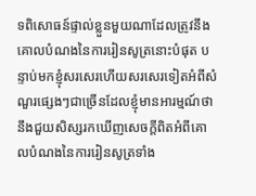ទពិសោធន៍ផ្ទាល់ខ្លួនមួយណាដែលត្រូវនឹងគោលបំណងនៃការរៀនសូត្រនោះបំផុត បន្ទាប់មកខ្ញុំសរសេរហើយសរសេរទៀតអំពីសំណួរផ្សេងៗជាច្រើនដែលខ្ញុំមានអារម្មណ៍ថានឹងជួយសិស្សរកឃើញសេចក្តីពិតអំពីគោលបំណងនៃការរៀនសូត្រទាំង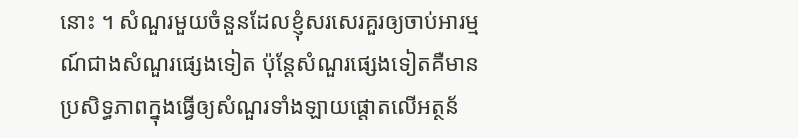នោះ ។ សំណួរមួយចំនួនដែលខ្ញុំសរសេរគួរឲ្យចាប់អារម្មណ៍ជាងសំណួរផ្សេងទៀត ប៉ុន្តែសំណួរផ្សេងទៀតគឺមានប្រសិទ្ធភាពក្នុងធ្វើឲ្យសំណួរទាំងឡាយផ្តោតលើអត្ថន័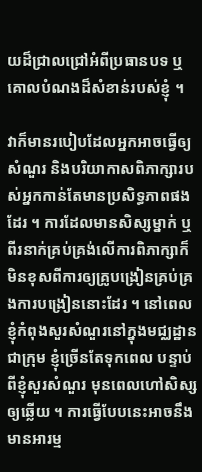យដ៏ជ្រាលជ្រៅអំពីប្រធានបទ ឬគោលបំណងដ៏សំខាន់របស់ខ្ញុំ ។

វាក៏មានរបៀបដែលអ្នកអាចធ្វើឲ្យសំណួរ និងបរិយាកាសពិភាក្សារបស់អ្នកកាន់តែមានប្រសិទ្ធភាពផងដែរ ។ ការដែលមានសិស្សម្នាក់ ឬពីរនាក់គ្រប់គ្រង់លើការពិភាក្សាក៏មិនខុសពីការឲ្យគ្រូបង្រៀនគ្រប់គ្រងការបង្រៀននោះដែរ ។ នៅពេលខ្ញុំកំពុងសួរសំណួរនៅក្នុងមជ្ឈដ្ឋានជាក្រុម ខ្ញុំច្រើនតែទុកពេល បន្ទាប់ពីខ្ញុំសួរសំណួរ មុនពេលហៅសិស្សឲ្យឆ្លើយ ។ ការធ្វើបែបនេះអាចនឹងមានអារម្ម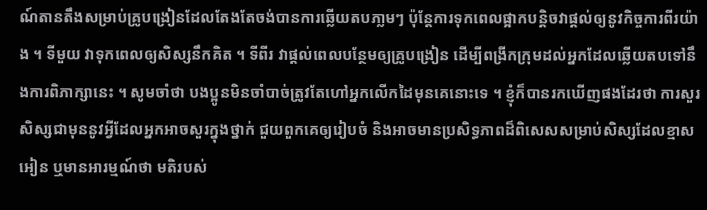ណ៍តានតឹងសម្រាប់គ្រូបង្រៀនដែលតែងតែចង់បានការឆ្លើយតបភា្លមៗ ប៉ុន្តែការទុកពេលផ្អាកបន្តិចវាផ្តល់ឲ្យនូវកិច្ចការពីរយ៉ាង ។ ទីមួយ វាទុកពេលឲ្យសិស្សនឹកគិត ។ ទីពីរ វាផ្តល់ពេលបន្ថែមឲ្យគ្រូបង្រៀន ដើម្បីពង្រីកក្រុមដល់អ្នកដែលឆ្លើយតបទៅនឹងការពិភាក្សានេះ ។ សូមចាំថា បងប្អូនមិនចាំបាច់ត្រូវតែហៅអ្នកលើកដៃមុនគេនោះទេ ។ ខ្ញុំក៏បានរកឃើញផងដែរថា ការសួរសិស្សជាមុននូវអ្វីដែលអ្នកអាចសួរក្នុងថ្នាក់ ជួយពួកគេឲ្យរៀបចំ និងអាចមានប្រសិទ្ធភាពដ៏ពិសេសសម្រាប់សិស្សដែលខ្មាសអៀន ឬមានអារម្មណ៍ថា មតិរបស់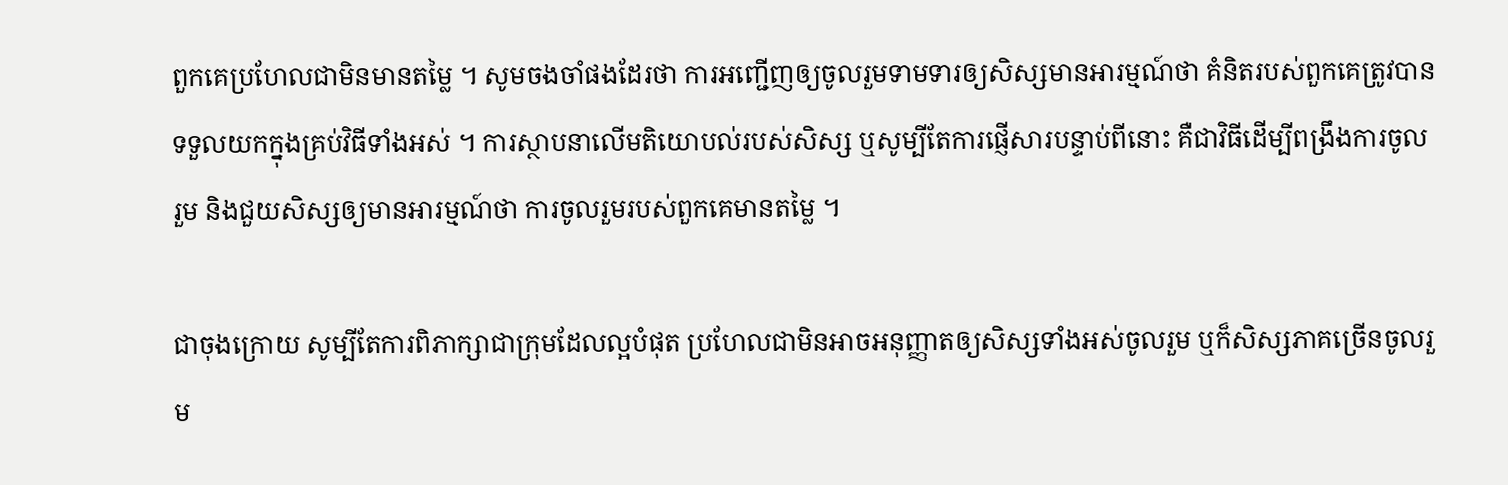ពួកគេប្រហែលជាមិនមានតម្លៃ ។ សូមចងចាំផងដែរថា ការអញ្ជើញឲ្យចូលរួមទាមទារឲ្យសិស្សមានអារម្មណ៍ថា គំនិតរបស់ពួកគេត្រូវបានទទួលយកក្នុងគ្រប់វិធីទាំងអស់ ។ ការស្ថាបនាលើមតិយោបល់របស់សិស្ស ឬសូម្បីតែការផ្ញើសារបន្ទាប់ពីនោះ គឺជាវិធីដើម្បីពង្រឹងការចូលរួម និងជួយសិស្សឲ្យមានអារម្មណ៍ថា ការចូលរួមរបស់ពួកគេមានតម្លៃ ។

ជាចុងក្រោយ សូម្បីតែការពិភាក្សាជាក្រុមដែលល្អបំផុត ប្រហែលជាមិនអាចអនុញ្ញាតឲ្យសិស្សទាំងអស់ចូលរួម ឬក៏សិស្សភាគច្រើនចូលរួម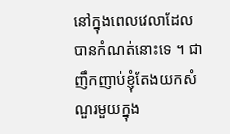នៅក្នុងពេលវេលាដែលបានកំណត់នោះទេ ។ ជាញឹកញាប់ខ្ញុំតែងយកសំណួរមួយក្នុង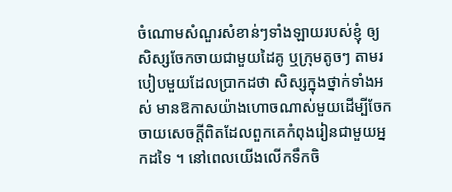ចំណោមសំណួរសំខាន់ៗទាំងឡាយរបស់ខ្ញុំ ឲ្យសិស្សចែកចាយជាមួយដៃគូ ឬក្រុមតូចៗ តាមរបៀបមួយដែលប្រាកដថា សិស្សក្នុងថ្នាក់ទាំងអស់ មានឱកាសយ៉ាងហោចណាស់មួយដើម្បីចែកចាយសេចក្តីពិតដែលពួកគេកំពុងរៀនជាមួយអ្នកដទៃ ។ នៅពេលយើងលើកទឹកចិ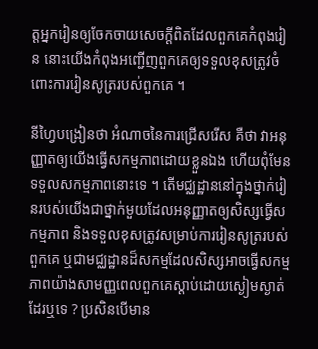ត្តអ្នករៀនឲ្យចែកចាយសេចក្តីពិតដែលពួកគេកំពុងរៀន នោះយើងកំពុងអញ្ជើញពួកគេឲ្យទទួលខុសត្រូវចំពោះការរៀនសូត្ររបស់ពួកគេ ។

នីហ្វៃបង្រៀនថា អំណាចនៃការជ្រើសរើស គឺថា វាអនុញ្ញាតឲ្យយើងធ្វើសកម្មភាពដោយខ្លួនឯង ហើយពុំមែនទទួលសកម្មភាពនោះទេ ។ តើមជ្ឈដ្ឋាននៅក្នុងថ្នាក់រៀនរបស់យើងជាថ្នាក់មួយដែលអនុញ្ញាតឲ្យសិស្សធ្វើសកម្មភាព និងទទួលខុសត្រូវសម្រាប់ការរៀនសូត្ររបស់ពួកគេ ឬជាមជ្ឈដ្ឋានដ៏សកម្មដែលសិស្សអាចធ្វើសកម្មភាពយ៉ាងសាមញ្ញពេលពួកគេស្តាប់ដោយស្ងៀមស្ងាត់ដែរឬទេ ? ប្រសិនបើមាន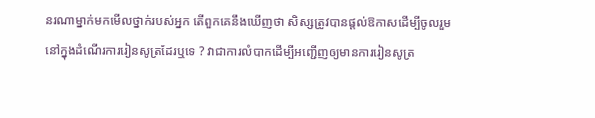នរណាម្នាក់មកមើលថ្នាក់របស់អ្នក តើពួកគេនឹងឃើញថា សិស្សត្រូវបានផ្តល់ឱកាសដើម្បីចូលរួមនៅក្នុងដំណើរការរៀនសូត្រដែរឬទេ ? វាជាការលំបាកដើម្បីអញ្ជើញឲ្យមានការរៀនសូត្រ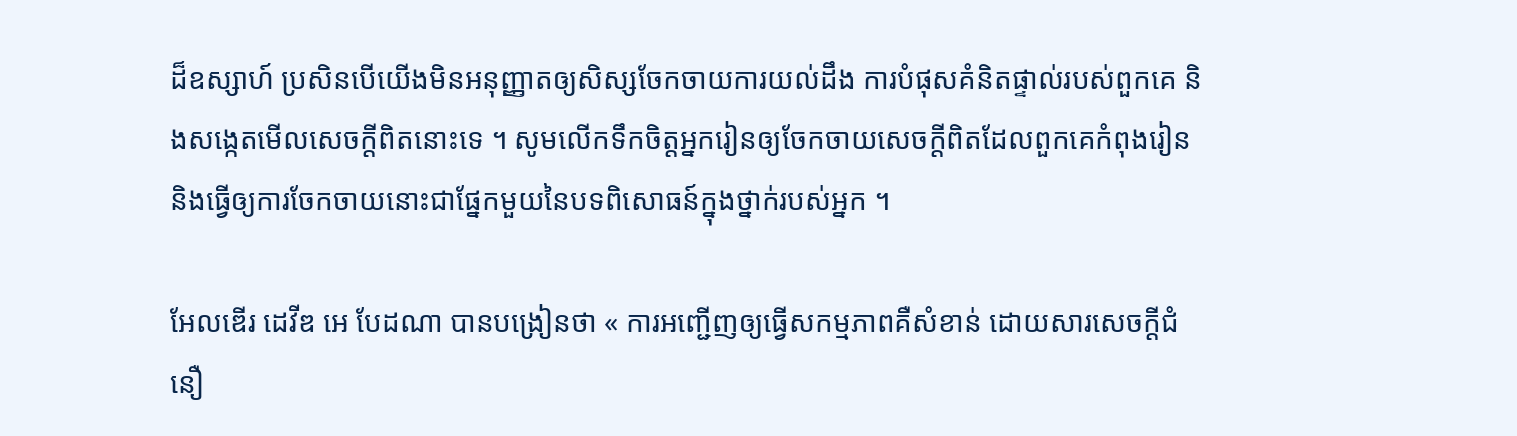ដ៏ឧស្សាហ៍ ប្រសិនបើយើងមិនអនុញ្ញាតឲ្យសិស្សចែកចាយការយល់ដឹង ការបំផុសគំនិតផ្ទាល់របស់ពួកគេ និងសង្កេតមើលសេចក្តីពិតនោះទេ ។ សូមលើកទឹកចិត្តអ្នករៀនឲ្យចែកចាយសេចក្តីពិតដែលពួកគេកំពុងរៀន និងធ្វើឲ្យការចែកចាយនោះជាផ្នែកមួយនៃបទពិសោធន៍ក្នុងថ្នាក់របស់អ្នក ។

អែលឌើរ ដេវីឌ អេ បែដណា បានបង្រៀនថា « ការអញ្ជើញឲ្យធ្វើសកម្មភាពគឺសំខាន់ ដោយសារសេចក្ដីជំនឿ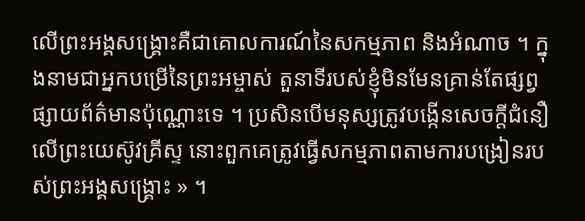លើព្រះអង្គសង្គ្រោះគឺជាគោលការណ៍នៃសកម្មភាព និងអំណាច ។ ក្នុងនាមជាអ្នកបម្រើនៃព្រះអម្ចាស់ តួនាទីរបស់ខ្ញុំមិនមែនគ្រាន់តែផ្សព្វផ្សាយព័ត៌មានប៉ុណ្ណោះទេ ។ ប្រសិនបើមនុស្សត្រូវបង្កើនសេចក្តីជំនឿលើព្រះយេស៊ូវគ្រីស្ទ នោះពួកគេត្រូវធ្វើសកម្មភាពតាមការបង្រៀនរបស់ព្រះអង្គសង្គ្រោះ » ។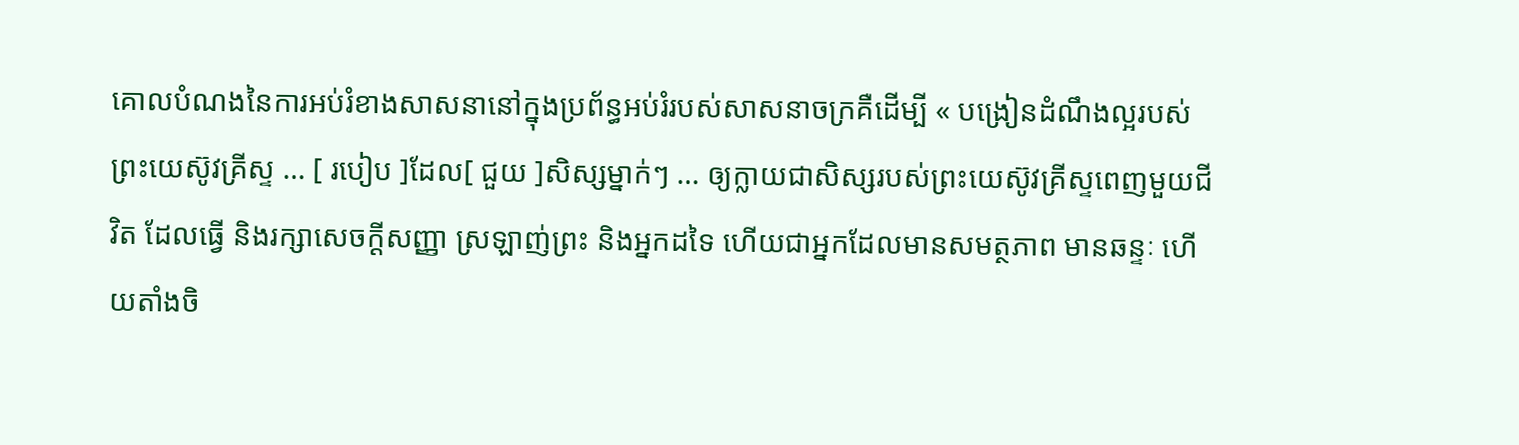គោលបំណងនៃការអប់រំខាងសាសនានៅក្នុងប្រព័ន្ធអប់រំរបស់សាសនាចក្រគឺដើម្បី « បង្រៀនដំណឹងល្អរបស់ព្រះយេស៊ូវគ្រីស្ទ … [ របៀប ]ដែល[ ជួយ ]សិស្សម្នាក់ៗ … ឲ្យក្លាយជាសិស្សរបស់ព្រះយេស៊ូវគ្រីស្ទពេញមួយជីវិត ដែលធ្វើ និងរក្សាសេចក្ដីសញ្ញា ស្រឡាញ់ព្រះ និងអ្នកដទៃ ហើយជាអ្នកដែលមានសមត្ថភាព មានឆន្ទៈ ហើយតាំងចិ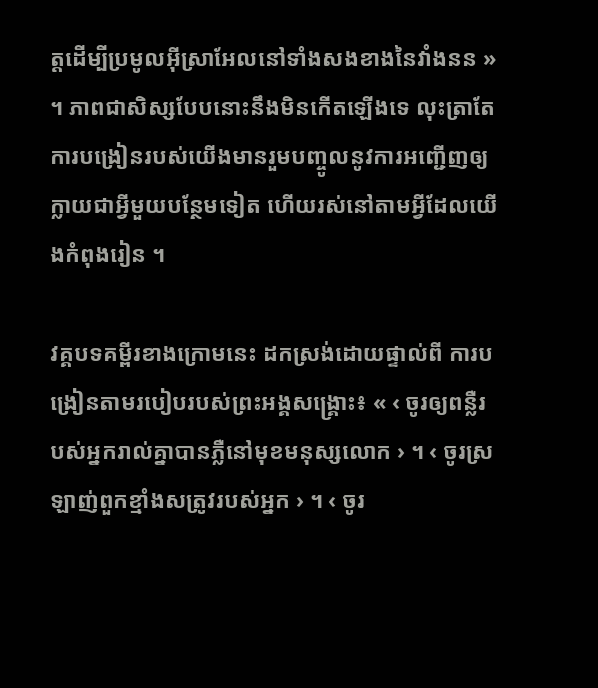ត្តដើម្បីប្រមូលអ៊ីស្រាអែលនៅទាំងសងខាងនៃវាំងនន » ។ ភាពជាសិស្សបែបនោះនឹងមិនកើតឡើងទេ លុះត្រាតែការបង្រៀនរបស់យើងមានរួមបញ្ចូលនូវការអញ្ជើញឲ្យក្លាយជាអ្វីមួយបន្ថែមទៀត ហើយរស់នៅតាមអ្វីដែលយើងកំពុងរៀន ។

វគ្គបទគម្ពីរខាងក្រោមនេះ ដកស្រង់ដោយផ្ទាល់ពី ការបង្រៀនតាមរបៀបរបស់ព្រះអង្គសង្គ្រោះ៖ « ‹ ចូរឲ្យពន្លឺរបស់អ្នករាល់គ្នាបានភ្លឺនៅមុខមនុស្សលោក › ។ ‹ ចូរស្រឡាញ់ពួកខ្មាំងសត្រូវរបស់អ្នក › ។ ‹ ចូរ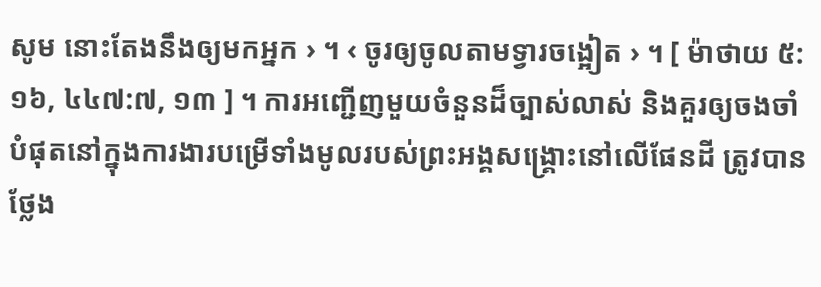សូម នោះតែងនឹងឲ្យមកអ្នក › ។ ‹ ចូរឲ្យចូលតាមទ្វារចង្អៀត › ។ [ ម៉ាថាយ ៥:១៦, ៤៤៧:៧, ១៣ ] ។ ការអញ្ជើញមួយចំនួនដ៏ច្បាស់លាស់ និងគួរឲ្យចងចាំបំផុតនៅក្នុងការងារបម្រើទាំងមូលរបស់ព្រះអង្គសង្គ្រោះនៅលើផែនដី ត្រូវបានថ្លែង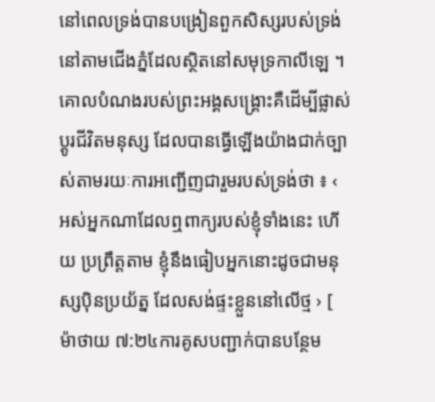នៅពេលទ្រង់បានបង្រៀនពួកសិស្សរបស់ទ្រង់នៅតាមជើងភ្នំដែលស្ថិតនៅសមុទ្រកាលីឡេ ។ គោលបំណងរបស់ព្រះអង្គសង្គ្រោះគឺដើម្បីផ្លាស់ប្តូរជីវិតមនុស្ស ដែលបានធ្វើឡើងយ៉ាងជាក់ច្បាស់តាមរយៈការអញ្ជើញជារួមរបស់ទ្រង់ថា ៖ ‹ អស់អ្នកណាដែលឮពាក្យរបស់ខ្ញុំទាំងនេះ ហើយ ប្រព្រឹត្តតាម ខ្ញុំនឹងធៀបអ្នកនោះដូចជាមនុស្សប៉ិនប្រយ័ត្ន ដែលសង់ផ្ទះខ្លួននៅលើថ្ម › [ ម៉ាថាយ ៧:២៤ការគូសបញ្ជាក់បានបន្ថែម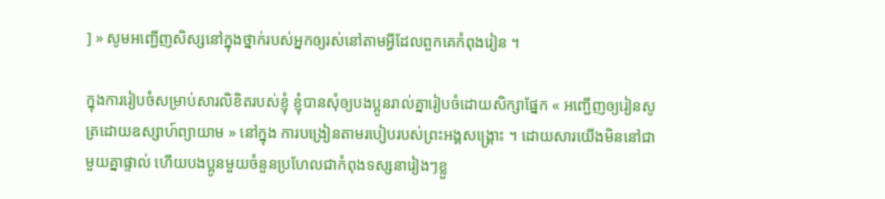] » សូមអញ្ជើញសិស្សនៅក្នុងថ្នាក់របស់អ្នកឲ្យរស់នៅតាមអ្វីដែលពួកគេកំពុងរៀន ។

ក្នុងការរៀបចំសម្រាប់សារលិខិតរបស់ខ្ញុំ ខ្ញុំបានសុំឲ្យបងប្អូនរាល់គ្នារៀបចំដោយសិក្សាផ្នែក « អញ្ជើញឲ្យរៀនសូត្រដោយឧស្សាហ៍ព្យាយាម » នៅក្នុង ការបង្រៀនតាមរបៀបរបស់ព្រះអង្គសង្គ្រោះ ។ ដោយសារយើងមិននៅជាមួយគ្នាផ្ទាល់ ហើយបងប្អូនមួយចំនួនប្រហែលជាកំពុងទស្សនារៀងៗខ្លួ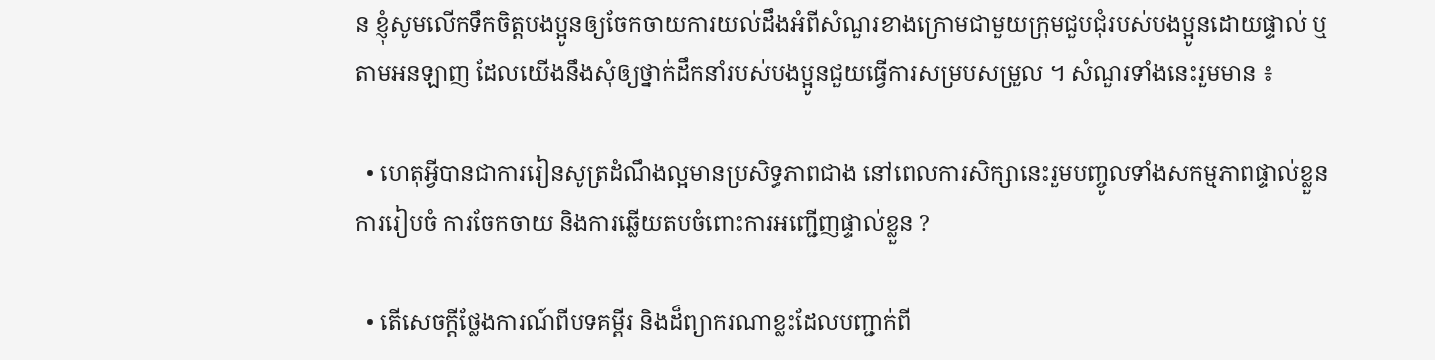ន ខ្ញុំសូមលើកទឹកចិត្តបងប្អូនឲ្យចែកចាយការយល់ដឹងអំពីសំណួរខាងក្រោមជាមួយក្រុមជួបជុំរបស់បងប្អូនដោយផ្ទាល់ ឬតាមអនឡាញ ដែលយើងនឹងសុំឲ្យថ្នាក់ដឹកនាំរបស់បងប្អូនជួយធ្វើការសម្របសម្រួល ។ សំណួរទាំងនេះរួមមាន ៖

  • ហេតុអ្វីបានជាការរៀនសូត្រដំណឹងល្អមានប្រសិទ្ធភាពជាង នៅពេលការសិក្សានេះរួមបញ្ចូលទាំងសកម្មភាពផ្ទាល់ខ្លួន ការរៀបចំ ការចែកចាយ និងការឆ្លើយតបចំពោះការអញ្ជើញផ្ទាល់ខ្លួន ?

  • តើសេចក្ដីថ្លែងការណ៍ពីបទគម្ពីរ និងដ៏ព្យាករណាខ្លះដែលបញ្ជាក់ពី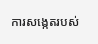ការសង្កេតរបស់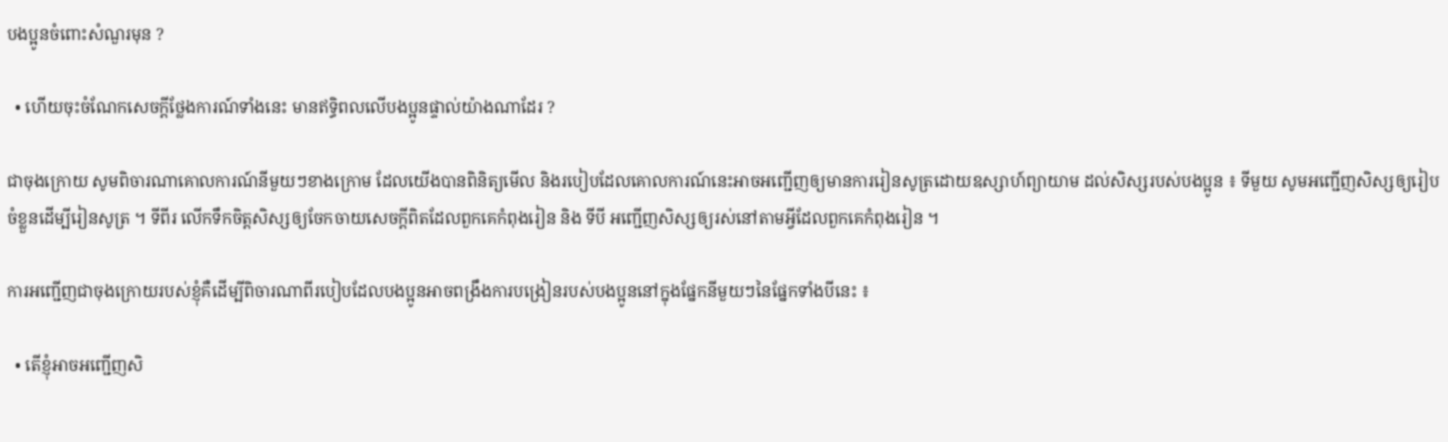បងប្អូនចំពោះសំណួរមុន ?

  • ហើយចុះចំណែកសេចក្តីថ្លែងការណ៍ទាំងនេះ មានឥទ្ធិពលលើបងប្អូនផ្ទាល់យ៉ាងណាដែរ ?

ជាចុងក្រោយ សូមពិចារណាគោលការណ៍នីមួយៗខាងក្រោម ដែលយើងបានពិនិត្យមើល និងរបៀបដែលគោលការណ៍នេះអាចអញ្ជើញឲ្យមានការរៀនសូត្រដោយឧស្សាហ៍ព្យាយាម ដល់សិស្សរបស់បងប្អូន ៖ ទីមួយ សូមអញ្ជើញសិស្សឲ្យរៀបចំខ្លួនដើម្បីរៀនសូត្រ ។ ទីពីរ លើកទឹកចិត្តសិស្សឲ្យចែកចាយសេចក្តីពិតដែលពួកគេកំពុងរៀន និង ទីបី អញ្ជើញសិស្សឲ្យរស់នៅតាមអ្វីដែលពួកគេកំពុងរៀន ។

ការអញ្ជើញជាចុងក្រោយរបស់ខ្ញុំគឺដើម្បីពិចារណាពីរបៀបដែលបងប្អូនអាចពង្រឹងការបង្រៀនរបស់បងប្អូននៅក្នុងផ្នែកនីមួយៗនៃផ្នែកទាំងបីនេះ ៖

  • តើខ្ញុំអាចអញ្ជើញសិ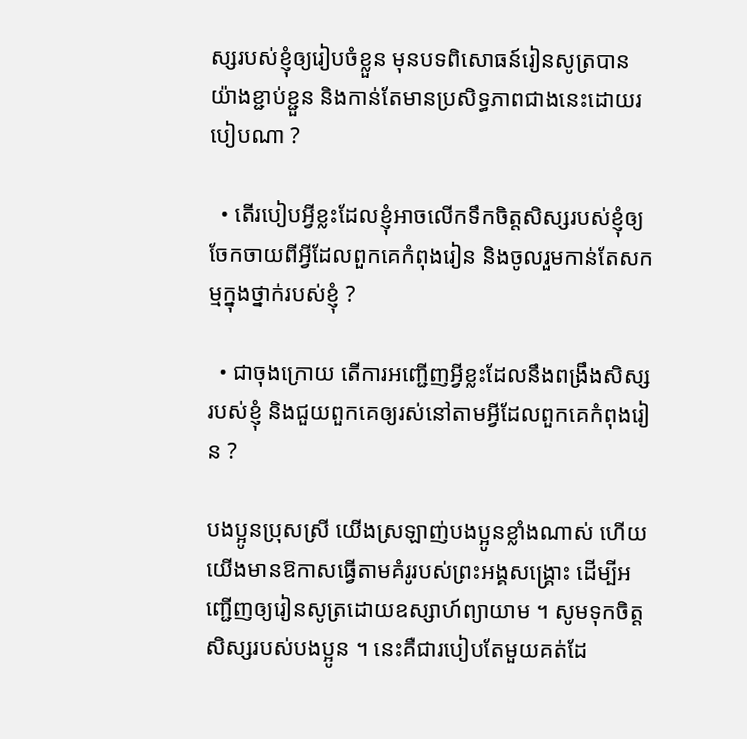ស្សរបស់ខ្ញុំឲ្យរៀបចំខ្លួន មុនបទពិសោធន៍រៀនសូត្របានយ៉ាងខ្ជាប់ខ្ជួន និងកាន់តែមានប្រសិទ្ធភាពជាងនេះដោយរបៀបណា ?

  • តើរបៀបអ្វីខ្លះដែលខ្ញុំអាចលើកទឹកចិត្តសិស្សរបស់ខ្ញុំឲ្យចែកចាយពីអ្វីដែលពួកគេកំពុងរៀន និងចូលរួមកាន់តែសកម្មក្នុងថ្នាក់របស់ខ្ញុំ ?

  • ជាចុងក្រោយ តើការអញ្ជើញអ្វីខ្លះដែលនឹងពង្រឹងសិស្សរបស់ខ្ញុំ និងជួយពួកគេឲ្យរស់នៅតាមអ្វីដែលពួកគេកំពុងរៀន ?

បងប្អូនប្រុសស្រី យើងស្រឡាញ់បងប្អូនខ្លាំងណាស់ ហើយយើងមានឱកាសធ្វើតាមគំរូរបស់ព្រះអង្គសង្គ្រោះ ដើម្បីអញ្ជើញឲ្យរៀនសូត្រដោយឧស្សាហ៍ព្យាយាម ។ សូមទុកចិត្តសិស្សរបស់បងប្អូន ។ នេះគឺជារបៀបតែមួយគត់ដែ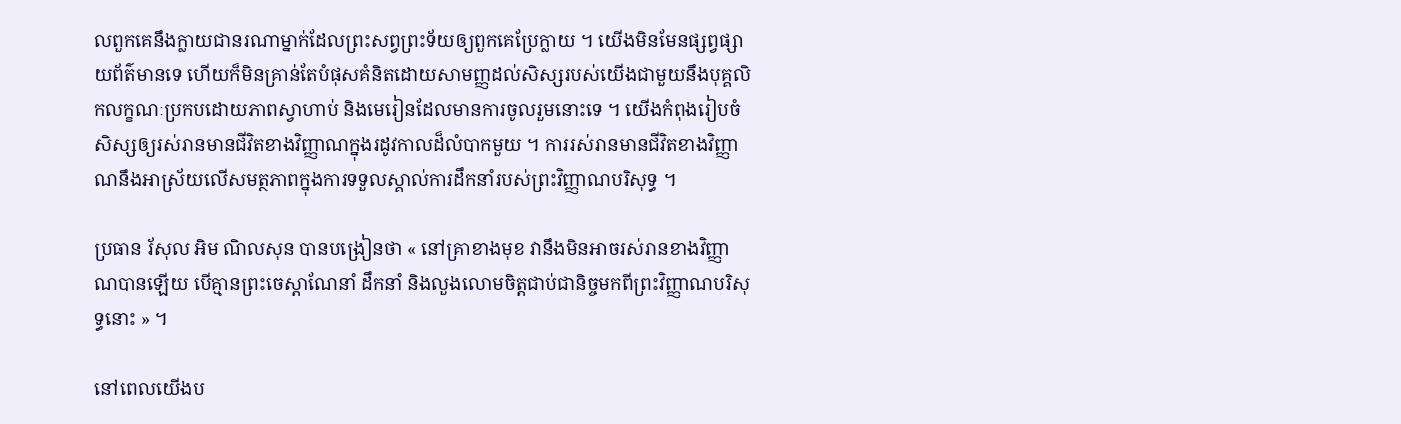លពួកគេនឹងក្លាយជានរណាម្នាក់ដែលព្រះសព្វព្រះទ័យឲ្យពួកគេប្រែក្លាយ ។ យើងមិនមែនផ្សព្វផ្សាយព័ត៌មានទេ ហើយក៏មិនគ្រាន់តែបំផុសគំនិតដោយសាមញ្ញដល់សិស្សរបស់យើងជាមួយនឹងបុគ្គលិកលក្ខណៈប្រកបដោយភាពស្វាហាប់ និងមេរៀនដែលមានការចូលរួមនោះទេ ។ យើងកំពុងរៀបចំសិស្សឲ្យរស់រានមានជីវិតខាងវិញ្ញាណក្នុងរដូវកាលដ៏លំបាកមួយ ។ ការរស់រានមានជីវិតខាងវិញ្ញាណនឹងអាស្រ័យលើសមត្ថភាពក្នុងការទទួលស្គាល់ការដឹកនាំរបស់ព្រះវិញ្ញាណបរិសុទ្ធ ។

ប្រធាន រ័សុល អិម ណិលសុន បានបង្រៀនថា « នៅគ្រាខាងមុខ វានឹងមិនអាចរស់រានខាងវិញ្ញាណបានឡើយ បើគ្មានព្រះចេស្ដាណែនាំ ដឹកនាំ និងលួងលោមចិត្តជាប់ជានិច្ចមកពីព្រះវិញ្ញាណបរិសុទ្ធនោះ » ។

នៅពេលយើងប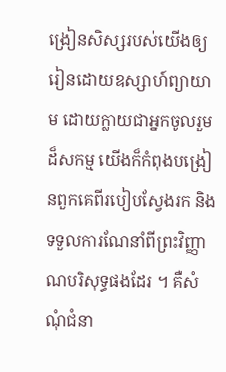ង្រៀនសិស្សរបស់យើងឲ្យរៀនដោយឧស្សាហ៍ព្យាយាម ដោយក្លាយជាអ្នកចូលរួមដ៏សកម្ម យើងក៏កំពុងបង្រៀនពួកគេពីរបៀបស្វែងរក និងទទួលការណែនាំពីព្រះវិញ្ញាណបរិសុទ្ធផងដែរ ។ គឺសំណុំជំនា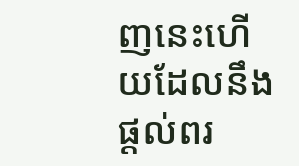ញនេះហើយដែលនឹងផ្តល់ពរ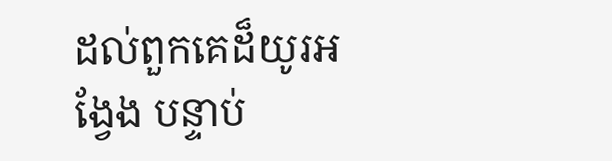ដល់ពួកគេដ៏យូរអង្វែង បន្ទាប់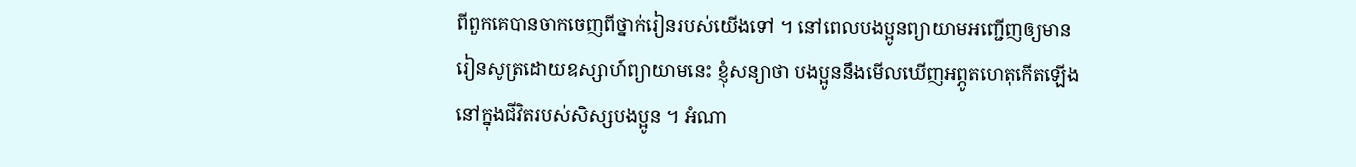ពីពួកគេបានចាកចេញពីថ្នាក់រៀនរបស់យើងទៅ ។ នៅពេលបងប្អូនព្យាយាមអញ្ជើញឲ្យមានរៀនសូត្រដោយឧស្សាហ៍ព្យាយាមនេះ ខ្ញុំសន្យាថា បងប្អូននឹងមើលឃើញអព្ភូតហេតុកើតឡើងនៅក្នុងជីវិតរបស់សិស្សបងប្អូន ។ អំណា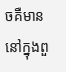ចគឺមាននៅក្នុងពួ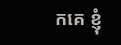កគេ ខ្ញុំ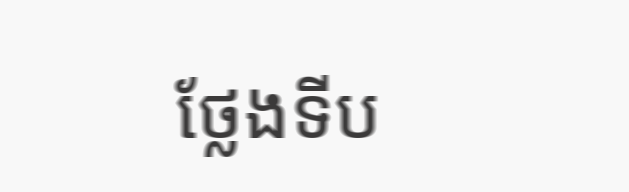ថ្លែងទីប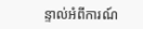ន្ទាល់អំពីការណ៍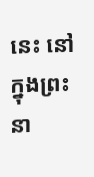នេះ នៅក្នុងព្រះនា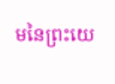មនៃព្រះយេ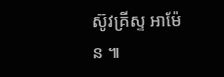ស៊ូវគ្រីស្ទ អាម៉ែន ៕